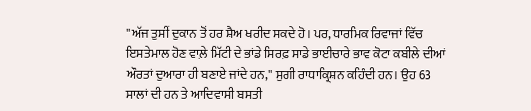''ਅੱਜ ਤੁਸੀਂ ਦੁਕਾਨ ਤੋਂ ਹਰ ਸ਼ੈਅ ਖਰੀਦ ਸਕਦੇ ਹੋ। ਪਰ, ਧਾਰਮਿਕ ਰਿਵਾਜਾਂ ਵਿੱਚ ਇਸਤੇਮਾਲ ਹੋਣ ਵਾਲ਼ੇ ਮਿੱਟੀ ਦੇ ਭਾਂਡੇ ਸਿਰਫ਼ ਸਾਡੇ ਭਾਈਚਾਰੇ ਭਾਵ ਕੋਟਾ ਕਬੀਲੇ ਦੀਆਂ ਔਰਤਾਂ ਦੁਆਰਾ ਹੀ ਬਣਾਏ ਜਾਂਦੇ ਹਨ,'' ਸੁਗੀ ਰਾਧਾਕ੍ਰਿਸ਼ਨ ਕਹਿੰਦੀ ਹਨ। ਉਹ 63 ਸਾਲਾਂ ਦੀ ਹਨ ਤੇ ਆਦਿਵਾਸੀ ਬਸਤੀ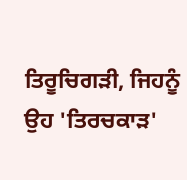ਤਿਰੂਚਿਗੜੀ, ਜਿਹਨੂੰ ਉਹ 'ਤਿਰਚਕਾੜ'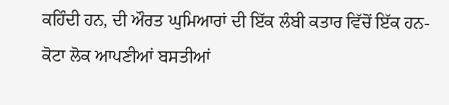ਕਹਿੰਦੀ ਹਨ, ਦੀ ਔਰਤ ਘੁਮਿਆਰਾਂ ਦੀ ਇੱਕ ਲੰਬੀ ਕਤਾਰ ਵਿੱਚੋਂ ਇੱਕ ਹਨ- ਕੋਟਾ ਲੋਕ ਆਪਣੀਆਂ ਬਸਤੀਆਂ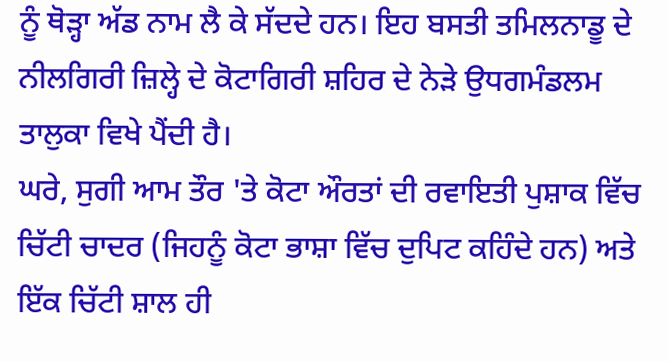ਨੂੰ ਥੋੜ੍ਹਾ ਅੱਡ ਨਾਮ ਲੈ ਕੇ ਸੱਦਦੇ ਹਨ। ਇਹ ਬਸਤੀ ਤਮਿਲਨਾਡੂ ਦੇ ਨੀਲਗਿਰੀ ਜ਼ਿਲ੍ਹੇ ਦੇ ਕੋਟਾਗਿਰੀ ਸ਼ਹਿਰ ਦੇ ਨੇੜੇ ਉਧਗਮੰਡਲਮ ਤਾਲੁਕਾ ਵਿਖੇ ਪੈਂਦੀ ਹੈ।
ਘਰੇ, ਸੁਗੀ ਆਮ ਤੌਰ 'ਤੇ ਕੋਟਾ ਔਰਤਾਂ ਦੀ ਰਵਾਇਤੀ ਪੁਸ਼ਾਕ ਵਿੱਚ ਚਿੱਟੀ ਚਾਦਰ (ਜਿਹਨੂੰ ਕੋਟਾ ਭਾਸ਼ਾ ਵਿੱਚ ਦੁਪਿਟ ਕਹਿੰਦੇ ਹਨ) ਅਤੇ ਇੱਕ ਚਿੱਟੀ ਸ਼ਾਲ ਹੀ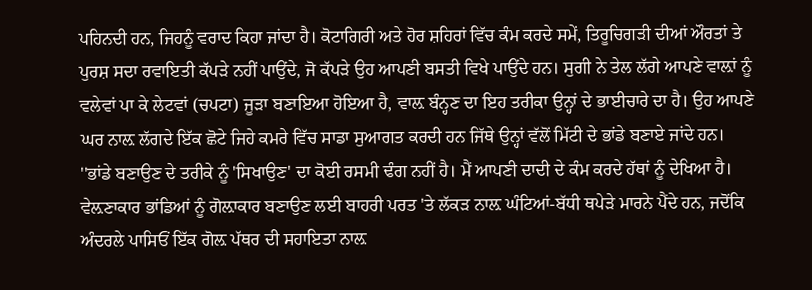ਪਹਿਨਦੀ ਹਨ, ਜਿਹਨੂੰ ਵਰਾਦ ਕਿਹਾ ਜਾਂਦਾ ਹੈ। ਕੋਟਾਗਿਰੀ ਅਤੇ ਹੋਰ ਸ਼ਹਿਰਾਂ ਵਿੱਚ ਕੰਮ ਕਰਦੇ ਸਮੇਂ, ਤਿਰੂਚਿਗੜੀ ਦੀਆਂ ਔਰਤਾਂ ਤੇ ਪੁਰਸ਼ ਸਦਾ ਰਵਾਇਤੀ ਕੱਪੜੇ ਨਹੀਂ ਪਾਉਂਦੇ, ਜੋ ਕੱਪੜੇ ਉਹ ਆਪਣੀ ਬਸਤੀ ਵਿਖੇ ਪਾਉਂਦੇ ਹਨ। ਸੁਗੀ ਨੇ ਤੇਲ ਲੱਗੇ ਆਪਣੇ ਵਾਲ਼ਾਂ ਨੂੰ ਵਲੇਵਾਂ ਪਾ ਕੇ ਲੇਟਵਾਂ (ਚਪਟਾ) ਜੂੜਾ ਬਣਾਇਆ ਹੋਇਆ ਹੈ, ਵਾਲ਼ ਬੰਨ੍ਹਣ ਦਾ ਇਹ ਤਰੀਕਾ ਉਨ੍ਹਾਂ ਦੇ ਭਾਈਚਾਰੇ ਦਾ ਹੈ। ਉਹ ਆਪਣੇ ਘਰ ਨਾਲ਼ ਲੱਗਦੇ ਇੱਕ ਛੋਟੇ ਜਿਹੇ ਕਮਰੇ ਵਿੱਚ ਸਾਡਾ ਸੁਆਗਤ ਕਰਦੀ ਹਨ ਜਿੱਥੇ ਉਨ੍ਹਾਂ ਵੱਲੋਂ ਮਿੱਟੀ ਦੇ ਭਾਂਡੇ ਬਣਾਏ ਜਾਂਦੇ ਹਨ।
''ਭਾਂਡੇ ਬਣਾਉਣ ਦੇ ਤਰੀਕੇ ਨੂੰ 'ਸਿਖਾਉਣ' ਦਾ ਕੋਈ ਰਸਮੀ ਢੰਗ ਨਹੀਂ ਹੈ। ਮੈਂ ਆਪਣੀ ਦਾਦੀ ਦੇ ਕੰਮ ਕਰਦੇ ਹੱਥਾਂ ਨੂੰ ਦੇਖਿਆ ਹੈ। ਵੇਲ਼ਣਾਕਾਰ ਭਾਂਡਿਆਂ ਨੂੰ ਗੋਲ਼ਾਕਾਰ ਬਣਾਉਣ ਲਈ ਬਾਹਰੀ ਪਰਤ 'ਤੇ ਲੱਕੜ ਨਾਲ਼ ਘੰਟਿਆਂ-ਬੱਧੀ ਥਪੇੜੇ ਮਾਰਨੇ ਪੈਂਦੇ ਹਨ, ਜਦੋਂਕਿ ਅੰਦਰਲੇ ਪਾਸਿਓਂ ਇੱਕ ਗੋਲ਼ ਪੱਥਰ ਦੀ ਸਹਾਇਤਾ ਨਾਲ਼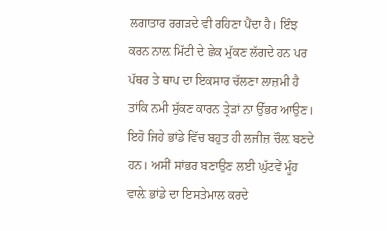ਲਗਾਤਾਰ ਰਗੜਦੇ ਵੀ ਰਹਿਣਾ ਪੈਂਦਾ ਹੈ। ਇੰਝ ਕਰਨ ਨਾਲ਼ ਮਿੱਟੀ ਦੇ ਛੇਕ ਮੁੱਕਣ ਲੱਗਦੇ ਹਨ ਪਰ ਪੱਥਰ ਤੇ ਥਾਪ ਦਾ ਇਕਸਾਰ ਚੱਲਣਾ ਲਾਜ਼ਮੀ ਹੈ ਤਾਂਕਿ ਨਮੀ ਸੁੱਕਣ ਕਾਰਨ ਤ੍ਰੇੜਾਂ ਨਾ ਉੱਭਰ ਆਉਣ। ਇਹੋ ਜਿਹੇ ਭਾਂਡੇ ਵਿੱਚ ਬਹੁਤ ਹੀ ਲਜੀਜ਼ ਚੌਲ਼ ਬਣਦੇ ਹਨ। ਅਸੀਂ ਸਾਂਭਰ ਬਣਾਉਣ ਲਈ ਘੁੱਟਵੇਂ ਮੂੰਹ ਵਾਲ਼ੇ ਭਾਂਡੇ ਦਾ ਇਸਤੇਮਾਲ ਕਰਦੇ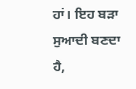ਹਾਂ। ਇਹ ਬੜਾ ਸੁਆਦੀ ਬਣਦਾ ਹੈ,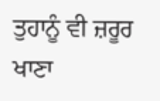ਤੁਹਾਨੂੰ ਵੀ ਜ਼ਰੂਰ ਖਾਣਾ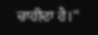ਚਾਹੀਦਾ ਹੈ।''